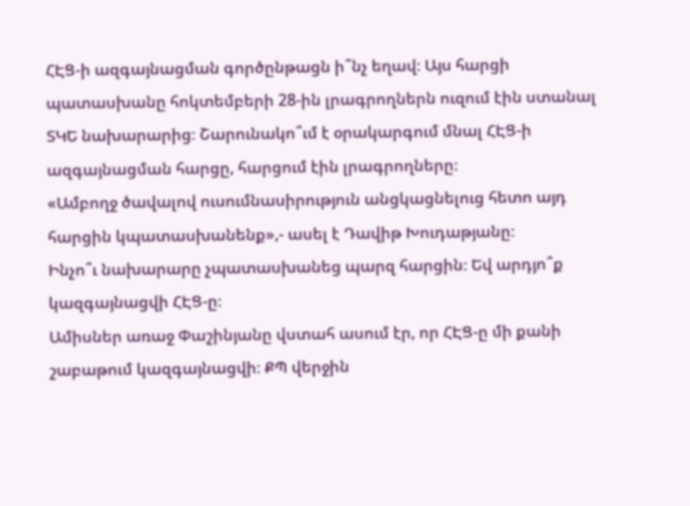ՀԷՑ-ի ազգայնացման գործընթացն ի՞նչ եղավ։ Այս հարցի պատասխանը հոկտեմբերի 28-ին լրագրողներն ուզում էին ստանալ ՏԿԵ նախարարից։ Շարունակո՞ւմ է օրակարգում մնալ ՀԷՑ-ի ազգայնացման հարցը, հարցում էին լրագրողները։
«Ամբողջ ծավալով ուսումնասիրություն անցկացնելուց հետո այդ հարցին կպատասխանենք»,- ասել է Դավիթ Խուդաթյանը։
Ինչո՞ւ նախարարը չպատասխանեց պարզ հարցին։ Եվ արդյո՞ք կազգայնացվի ՀԷՑ-ը։
Ամիսներ առաջ Փաշինյանը վստահ ասում էր, որ ՀԷՑ-ը մի քանի շաբաթում կազգայնացվի։ ՔՊ վերջին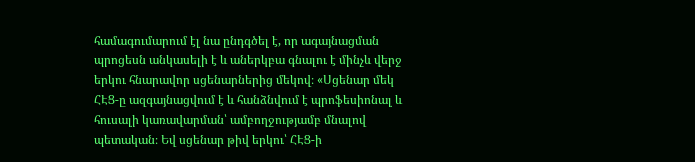համագումարում էլ նա ընդգծել է, որ ագայնացման պրոցեսն անկասելի է և աներկբա գնալու է մինչև վերջ երկու հնարավոր սցենարներից մեկով։ «Սցենար մեկ ՀԷՑ-ը ազգայնացվում է և հանձնվում է պրոֆեսիոնալ և հուսալի կառավարման՝ ամբողջությամբ մնալով պետական։ Եվ սցենար թիվ երկու՝ ՀԷՑ-ի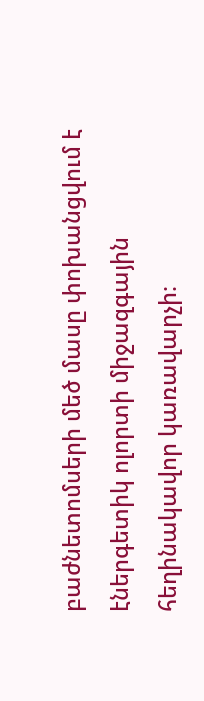բաժնետոմսերի մեծ մասը փոխանցվում է էներգետիկ ոլորտի միջազգային հեղինակավոր կառավարչի։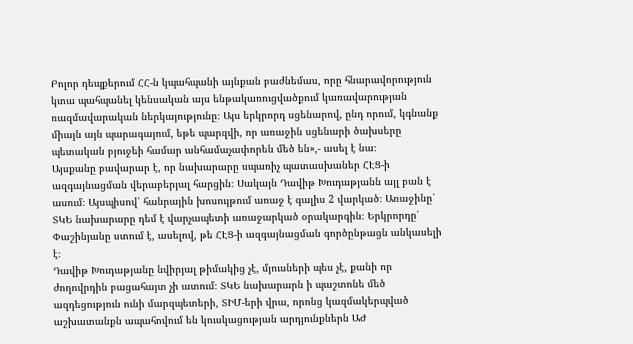Բոլոր դեպքերում ՀՀ-ն կպահպանի այնքան բաժնեմաս, որը հնարավորություն կտա պահպանել կենսական այս ենթակառուցվածքում կառավարության ռազմավարական ներկայությունը։ Այս երկրորդ սցենարով, ընդ որում, կգնանք միայն այն պարագայում, եթե պարզվի, որ առաջին սցենարի ծախսերը պետական բյուջեի համար անհամաչափորեն մեծ են»,- ասել է նա։
Այսքանը բավարար է, որ նախարարը սպառիչ պատասխաներ ՀԷՑ-ի ազգայնացման վերաբերյալ հարցին։ Սակայն Դավիթ Խուդաթյանն այլ բան է ասում։ Այսպիսով՝ հանրային խոսույթում առաջ է գալիս 2 վարկած։ Առաջինը՝ ՏԿԵ նախարարը դեմ է վարչապետի առաջարկած օրակարգին։ Երկրորդը՝ Փաշինյանը ստում է, ասելով, թե ՀԷՑ-ի ազգայնացման գործընթացն անկասելի է։
Դավիթ Խուդաթյանը նվիրյալ թիմակից չէ, մյուսների պես չէ, քանի որ ժողովրդին բացահայտ չի ատում։ ՏԿԵ նախարարն ի պաշտոնե մեծ ազդեցություն ունի մարզպետերի, ՏԻՄ-երի վրա, որոնց կազմակերպված աշխատանքն ապահովում են կուսկացության արդյունքներն ԱԺ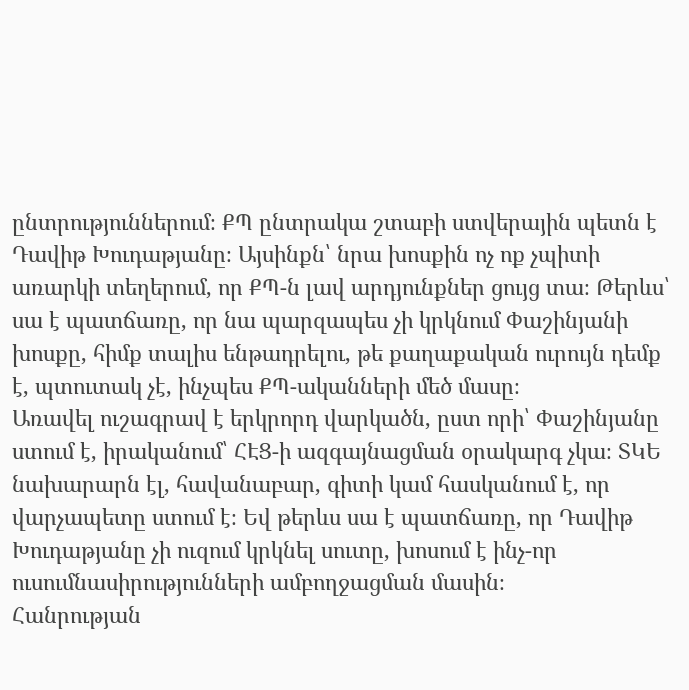ընտրություններում։ ՔՊ ընտրակա շտաբի ստվերային պետն է Դավիթ Խուդաթյանը։ Այսինքն՝ նրա խոսքին ոչ ոք չպիտի առարկի տեղերում, որ ՔՊ-ն լավ արդյունքներ ցույց տա։ Թերևս՝ սա է պատճառը, որ նա պարզապես չի կրկնում Փաշինյանի խոսքը, հիմք տալիս ենթադրելու, թե քաղաքական ուրույն դեմք է, պտուտակ չէ, ինչպես ՔՊ-ականների մեծ մասը։
Առավել ուշագրավ է երկրորդ վարկածն, ըստ որի՝ Փաշինյանը ստում է, իրականում՝ ՀԷՑ-ի ազգայնացման օրակարգ չկա։ ՏԿԵ նախարարն էլ, հավանաբար, գիտի կամ հասկանում է, որ վարչապետը ստում է։ Եվ թերևս սա է պատճառը, որ Դավիթ Խուդաթյանը չի ուզում կրկնել սուտը, խոսում է ինչ-որ ուսումնասիրությունների ամբողջացման մասին։
Հանրության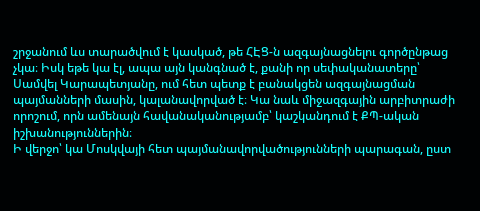շրջանում ևս տարածվում է կասկած, թե ՀԷՑ-ն ազգայնացնելու գործընթաց չկա։ Իսկ եթե կա էլ, ապա այն կանգնած է, քանի որ սեփականատերը՝ Սամվել Կարապետյանը, ում հետ պետք է բանակցեն ազգայնացման պայմանների մասին, կալանավորված է։ Կա նաև միջազգային արբիտրաժի որոշում, որն ամենայն հավանականությամբ՝ կաշկանդում է ՔՊ-ական իշխանություններին։
Ի վերջո՝ կա Մոսկվայի հետ պայմանավորվածությունների պարագան, ըստ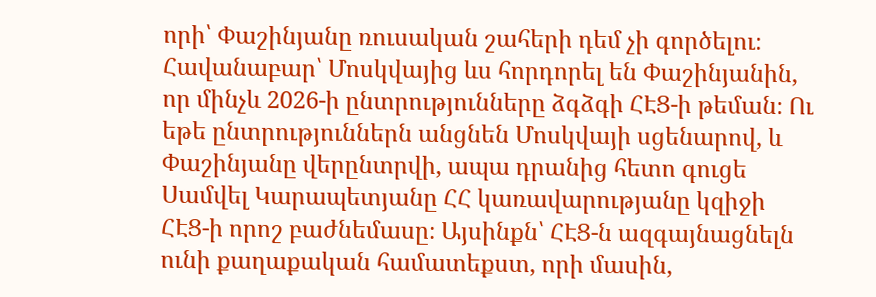որի՝ Փաշինյանը ռուսական շահերի դեմ չի գործելու։ Հավանաբար՝ Մոսկվայից ևս հորդորել են Փաշինյանին, որ մինչև 2026-ի ընտրությունները ձգձգի ՀԷՑ-ի թեման։ Ու եթե ընտրություններն անցնեն Մոսկվայի սցենարով, և Փաշինյանը վերընտրվի, ապա դրանից հետո գուցե Սամվել Կարապետյանը ՀՀ կառավարությանը կզիջի ՀԷՑ-ի որոշ բաժնեմասը։ Այսինքն՝ ՀԷՑ-ն ազգայնացնելն ունի քաղաքական համատեքստ, որի մասին,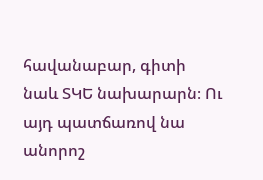հավանաբար, գիտի նաև ՏԿԵ նախարարն։ Ու այդ պատճառով նա անորոշ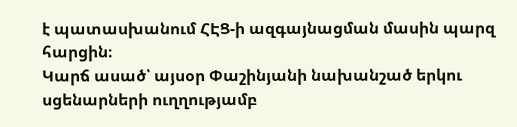է պատասխանում ՀԷՑ-ի ազգայնացման մասին պարզ հարցին։
Կարճ ասած՝ այսօր Փաշինյանի նախանշած երկու սցենարների ուղղությամբ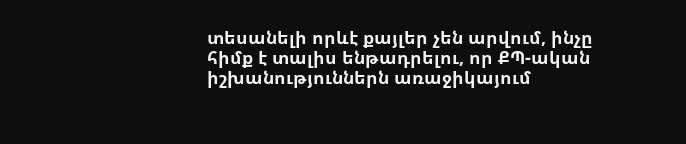տեսանելի որևէ քայլեր չեն արվում, ինչը հիմք է տալիս ենթադրելու, որ ՔՊ-ական իշխանություններն առաջիկայում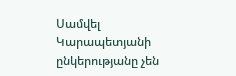Սամվել Կարապետյանի ընկերությանը չեն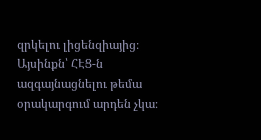զրկելու լիցենզիայից։ Այսինքն՝ ՀԷՑ-ն ազգայնացնելու թեմա օրակարգում արդեն չկա։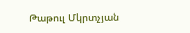Թաթուլ Մկրտչյան